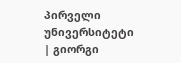პირველი უნივერსიტეტი | გიორგი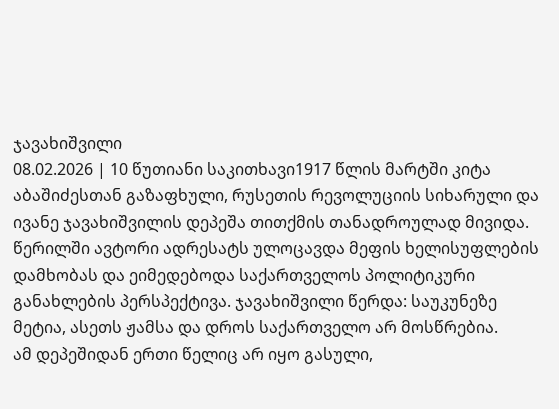ჯავახიშვილი
08.02.2026 | 10 წუთიანი საკითხავი1917 წლის მარტში კიტა აბაშიძესთან გაზაფხული, რუსეთის რევოლუციის სიხარული და ივანე ჯავახიშვილის დეპეშა თითქმის თანადროულად მივიდა. წერილში ავტორი ადრესატს ულოცავდა მეფის ხელისუფლების დამხობას და ეიმედებოდა საქართველოს პოლიტიკური განახლების პერსპექტივა. ჯავახიშვილი წერდა: საუკუნეზე მეტია, ასეთს ჟამსა და დროს საქართველო არ მოსწრებია.
ამ დეპეშიდან ერთი წელიც არ იყო გასული,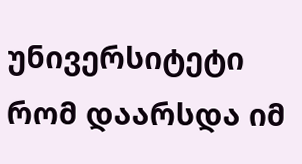უნივერსიტეტი რომ დაარსდა იმ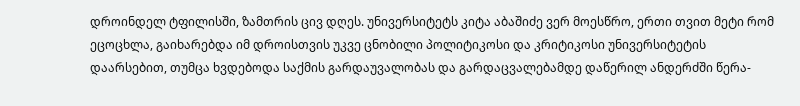დროინდელ ტფილისში, ზამთრის ცივ დღეს. უნივერსიტეტს კიტა აბაშიძე ვერ მოესწრო, ერთი თვით მეტი რომ ეცოცხლა, გაიხარებდა იმ დროისთვის უკვე ცნობილი პოლიტიკოსი და კრიტიკოსი უნივერსიტეტის დაარსებით, თუმცა ხვდებოდა საქმის გარდაუვალობას და გარდაცვალებამდე დაწერილ ანდერძში წერა-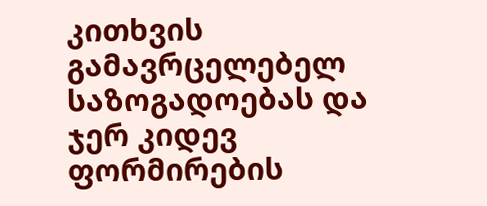კითხვის გამავრცელებელ საზოგადოებას და ჯერ კიდევ ფორმირების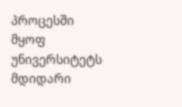პროცესში მყოფ უნივერსიტეტს მდიდარი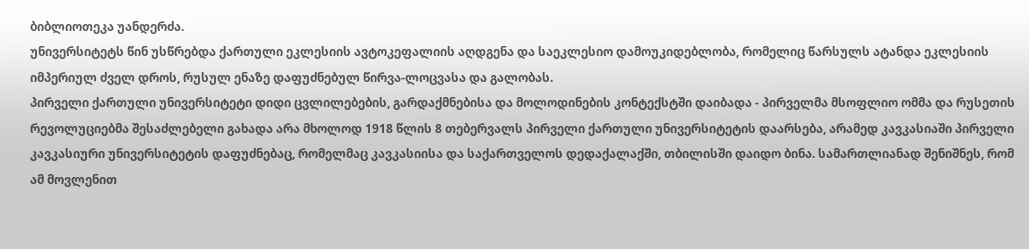ბიბლიოთეკა უანდერძა.
უნივერსიტეტს წინ უსწრებდა ქართული ეკლესიის ავტოკეფალიის აღდგენა და საეკლესიო დამოუკიდებლობა, რომელიც წარსულს ატანდა ეკლესიის იმპერიულ ძველ დროს, რუსულ ენაზე დაფუძნებულ წირვა-ლოცვასა და გალობას.
პირველი ქართული უნივერსიტეტი დიდი ცვლილებების, გარდაქმნებისა და მოლოდინების კონტექსტში დაიბადა - პირველმა მსოფლიო ომმა და რუსეთის რევოლუციებმა შესაძლებელი გახადა არა მხოლოდ 1918 წლის 8 თებერვალს პირველი ქართული უნივერსიტეტის დაარსება, არამედ კავკასიაში პირველი კავკასიური უნივერსიტეტის დაფუძნებაც, რომელმაც კავკასიისა და საქართველოს დედაქალაქში, თბილისში დაიდო ბინა. სამართლიანად შენიშნეს, რომ ამ მოვლენით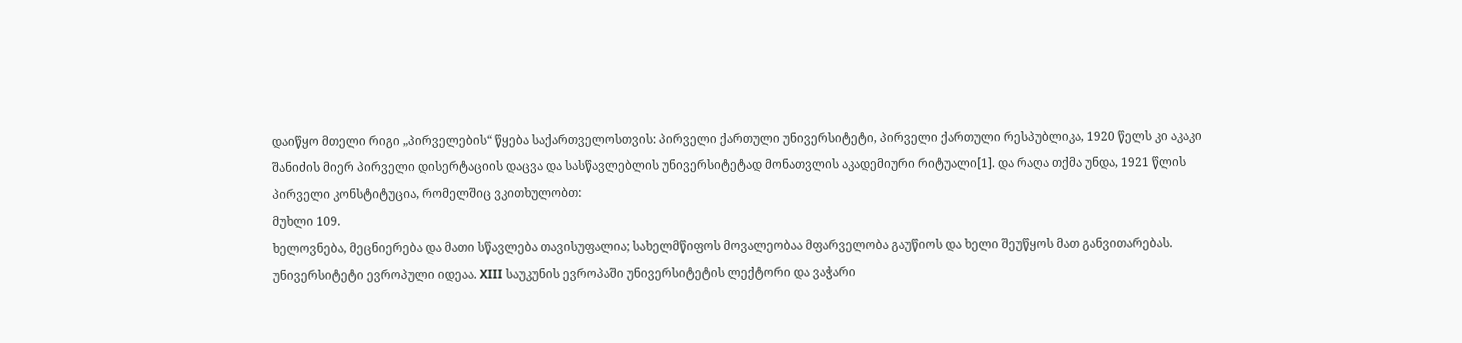დაიწყო მთელი რიგი „პირველების“ წყება საქართველოსთვის: პირველი ქართული უნივერსიტეტი, პირველი ქართული რესპუბლიკა, 1920 წელს კი აკაკი შანიძის მიერ პირველი დისერტაციის დაცვა და სასწავლებლის უნივერსიტეტად მონათვლის აკადემიური რიტუალი[1]. და რაღა თქმა უნდა, 1921 წლის პირველი კონსტიტუცია, რომელშიც ვკითხულობთ:
მუხლი 109.
ხელოვნება, მეცნიერება და მათი სწავლება თავისუფალია; სახელმწიფოს მოვალეობაა მფარველობა გაუწიოს და ხელი შეუწყოს მათ განვითარებას.
უნივერსიტეტი ევროპული იდეაა. XIII საუკუნის ევროპაში უნივერსიტეტის ლექტორი და ვაჭარი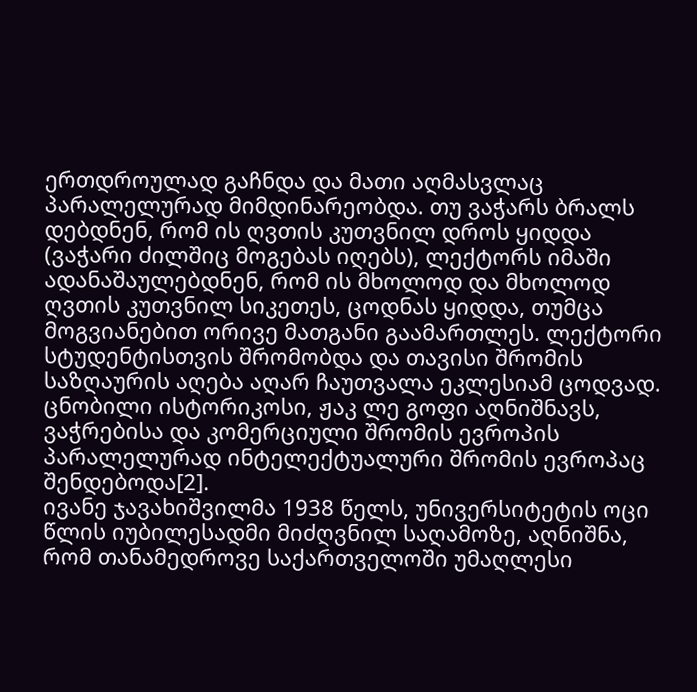ერთდროულად გაჩნდა და მათი აღმასვლაც პარალელურად მიმდინარეობდა. თუ ვაჭარს ბრალს დებდნენ, რომ ის ღვთის კუთვნილ დროს ყიდდა (ვაჭარი ძილშიც მოგებას იღებს), ლექტორს იმაში ადანაშაულებდნენ, რომ ის მხოლოდ და მხოლოდ ღვთის კუთვნილ სიკეთეს, ცოდნას ყიდდა, თუმცა მოგვიანებით ორივე მათგანი გაამართლეს. ლექტორი სტუდენტისთვის შრომობდა და თავისი შრომის საზღაურის აღება აღარ ჩაუთვალა ეკლესიამ ცოდვად. ცნობილი ისტორიკოსი, ჟაკ ლე გოფი აღნიშნავს, ვაჭრებისა და კომერციული შრომის ევროპის პარალელურად ინტელექტუალური შრომის ევროპაც შენდებოდა[2].
ივანე ჯავახიშვილმა 1938 წელს, უნივერსიტეტის ოცი წლის იუბილესადმი მიძღვნილ საღამოზე, აღნიშნა, რომ თანამედროვე საქართველოში უმაღლესი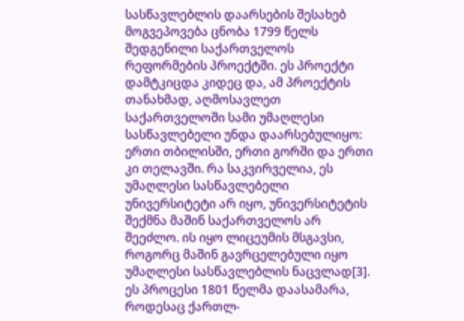სასწავლებლის დაარსების შესახებ მოგვეპოვება ცნობა 1799 წელს შედგენილი საქართველოს რეფორმების პროექტში. ეს პროექტი დამტკიცდა კიდეც და, ამ პროექტის თანახმად, აღმოსავლეთ საქართველოში სამი უმაღლესი სასწავლებელი უნდა დაარსებულიყო: ერთი თბილისში, ერთი გორში და ერთი კი თელავში. რა საკვირველია, ეს უმაღლესი სასწავლებელი უნივერსიტეტი არ იყო, უნივერსიტეტის შექმნა მაშინ საქართველოს არ შეეძლო. ის იყო ლიცეუმის მსგავსი, როგორც მაშინ გავრცელებული იყო უმაღლესი სასწავლებლის ნაცვლად[3]. ეს პროცესი 1801 წელმა დაასამარა, როდესაც ქართლ-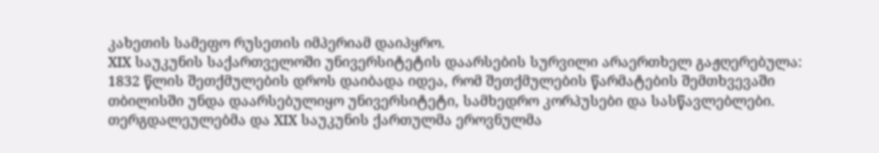კახეთის სამეფო რუსეთის იმპერიამ დაიპყრო.
XIX საუკუნის საქართველოში უნივერსიტეტის დაარსების სურვილი არაერთხელ გაჟღერებულა: 1832 წლის შეთქმულების დროს დაიბადა იდეა, რომ შეთქმულების წარმატების შემთხვევაში თბილისში უნდა დაარსებულიყო უნივერსიტეტი, სამხედრო კორპუსები და სასწავლებლები. თერგდალეულებმა და XIX საუკუნის ქართულმა ეროვნულმა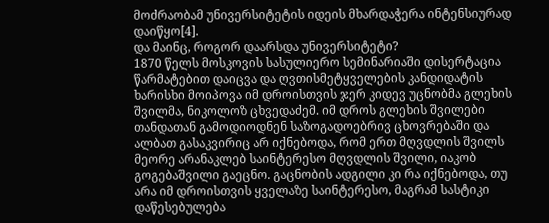მოძრაობამ უნივერსიტეტის იდეის მხარდაჭერა ინტენსიურად დაიწყო[4].
და მაინც, როგორ დაარსდა უნივერსიტეტი?
1870 წელს მოსკოვის სასულიერო სემინარიაში დისერტაცია წარმატებით დაიცვა და ღვთისმეტყველების კანდიდატის ხარისხი მოიპოვა იმ დროისთვის ჯერ კიდევ უცნობმა გლეხის შვილმა, ნიკოლოზ ცხვედაძემ. იმ დროს გლეხის შვილები თანდათან გამოდიოდნენ საზოგადოებრივ ცხოვრებაში და ალბათ გასაკვირიც არ იქნებოდა, რომ ერთ მღვდლის შვილს მეორე არანაკლებ საინტერესო მღვდლის შვილი, იაკობ გოგებაშვილი გაეცნო. გაცნობის ადგილი კი რა იქნებოდა, თუ არა იმ დროისთვის ყველაზე საინტერესო, მაგრამ სასტიკი დაწესებულება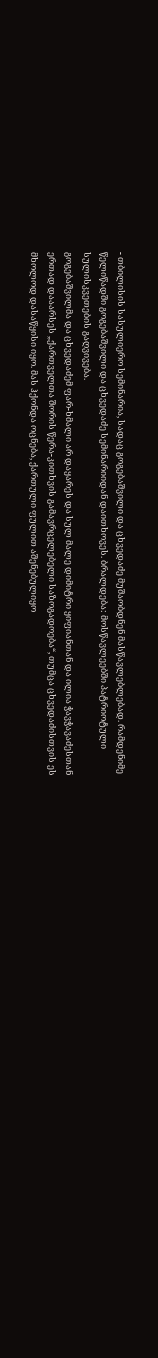- თბილისის სასულიერო სემინარია, სადაც გოგებაშვილი და ცხვედაძე მუშაობდნენ მასწავლებლებად. რამდენიმე წელიწადში გოგებაშვილი და ცხვედაძე სემინარიიდან დაითხოვეს. ბრალდება: მოსწავლეებში პატრიოტული სულისკვეთების გაღვივება.
გოგებაშვილმა და ცხვედაძემ ფარ-ხმალი არ დაყარეს და სულ მალე დიმიტრი ყიფიანთან და ილია ჭავჭავაძესთან ერთად დააარსეს „ქართველთა შორის წერა-კითხვის გამავრცელებელი საზოგადოება“, თუმცა ცხვედაძისთვის ეს მხოლოდ დასაწყისი იყო. მას ჰქონდა ოცნება, ქართული ფულით აშენებულიყო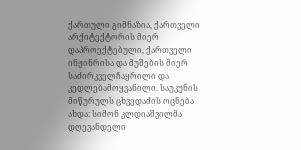ქართული გიმნაზია, ქართველი არქიტექტორის მიერ დაპროექტებული, ქართველი ინჟინრისა და მუშების მიერ საძირკველჩაყრილი და კედლებამოყვანილი. საუკუნის მიწურულს ცხვედაძის ოცნება ახდა: სიმონ კლდიაშვილმა დღევანდელი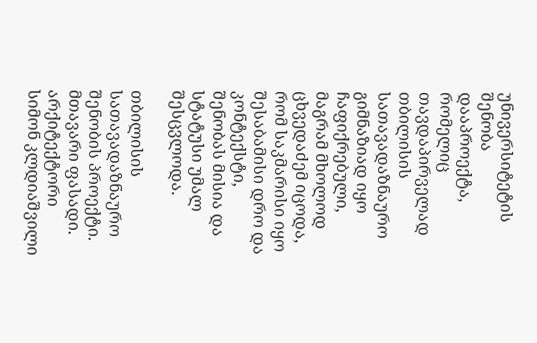უნივერსიტეტის შენობა დააპროექტა, რომელიც თავდაპირველად თბილისის სათავადაზნაურო გიმნაზიად იყო ჩაფიქრებული, მაგრამ მხოლოდ ცხვედაძემ იცოდა, რომ საკმარისი იყო შესაბამისი დრო და კონტექსტი, შენობას მისია და სტატუსი უმალ შესცვლოდა.

თბილისის სათავადაზნაურო შენობის პროექტი. მთავარი ფასადი. არქიტექტორი სიმონ კლდიაშვილი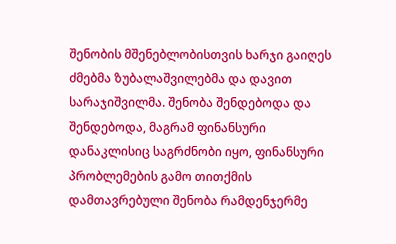შენობის მშენებლობისთვის ხარჯი გაიღეს ძმებმა ზუბალაშვილებმა და დავით სარაჯიშვილმა. შენობა შენდებოდა და შენდებოდა, მაგრამ ფინანსური დანაკლისიც საგრძნობი იყო, ფინანსური პრობლემების გამო თითქმის დამთავრებული შენობა რამდენჯერმე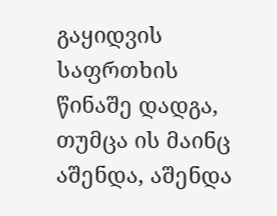გაყიდვის საფრთხის წინაშე დადგა, თუმცა ის მაინც აშენდა, აშენდა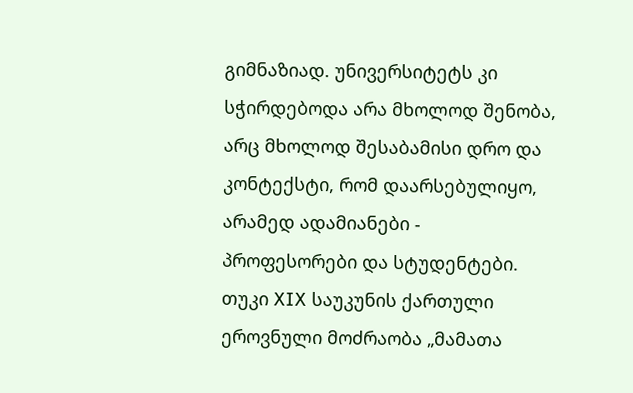გიმნაზიად. უნივერსიტეტს კი სჭირდებოდა არა მხოლოდ შენობა, არც მხოლოდ შესაბამისი დრო და კონტექსტი, რომ დაარსებულიყო, არამედ ადამიანები - პროფესორები და სტუდენტები.
თუკი XIX საუკუნის ქართული ეროვნული მოძრაობა „მამათა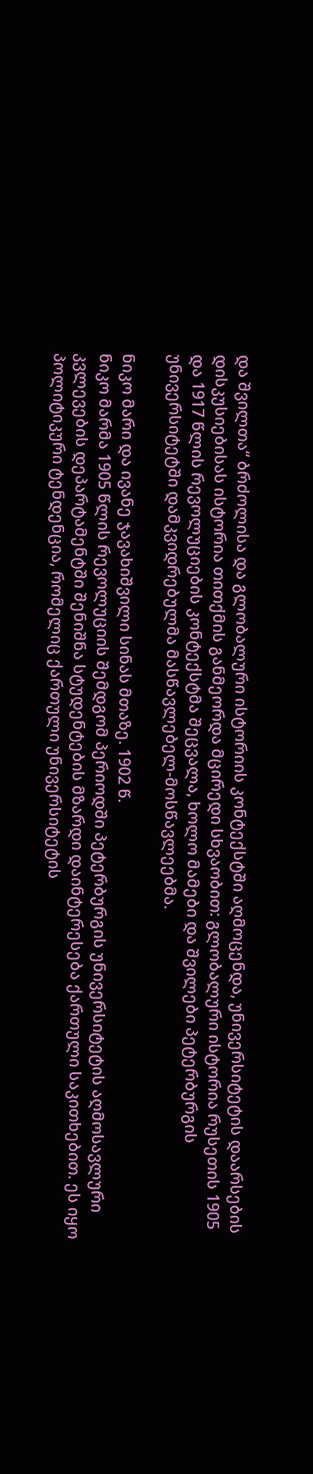და შვილთა“ ბრძოლისა და გლობალური ისტორიის კონტექსტში აღმოცენდა, უნივერსიტეტის დაარსების დისკუსიებისას ისტორია თითქმის განმეორდა მცირედი სხვაობით: გლობალური ისტორია რუსეთის 1905 და 1917 წლის რევოლუციების კონტექსტმა შეცვალა, ხოლო მამები და შვილები პეტერბურგის უნივერსიტეტში დამკვიდრებულმა მასწავლებელ-მოსწავლეებმა.

ნიკო მარი და ივანე ჯავახიშვილი სინას მთაზე. 1902 წ.
ნიკო მარმა 1905 წლის რევოლუციის შემდგომ პერიოდში პეტერბურგის უნივერსიტეტის აღმოსავლური კვლევების დეპარტამენტში შენიშნა სტუდენტების მზარდი დაინტერესება ქართული საკითხებით. ეს იყო პოლიტიკური ტენდენცია, რომელიც ქართული უნივერსიტეტის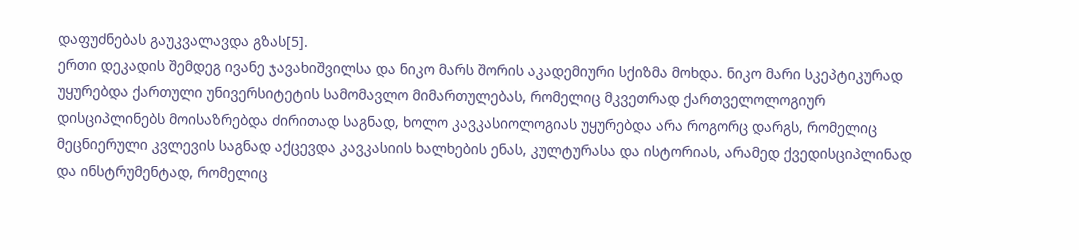დაფუძნებას გაუკვალავდა გზას[5].
ერთი დეკადის შემდეგ ივანე ჯავახიშვილსა და ნიკო მარს შორის აკადემიური სქიზმა მოხდა. ნიკო მარი სკეპტიკურად უყურებდა ქართული უნივერსიტეტის სამომავლო მიმართულებას, რომელიც მკვეთრად ქართველოლოგიურ დისციპლინებს მოისაზრებდა ძირითად საგნად, ხოლო კავკასიოლოგიას უყურებდა არა როგორც დარგს, რომელიც მეცნიერული კვლევის საგნად აქცევდა კავკასიის ხალხების ენას, კულტურასა და ისტორიას, არამედ ქვედისციპლინად და ინსტრუმენტად, რომელიც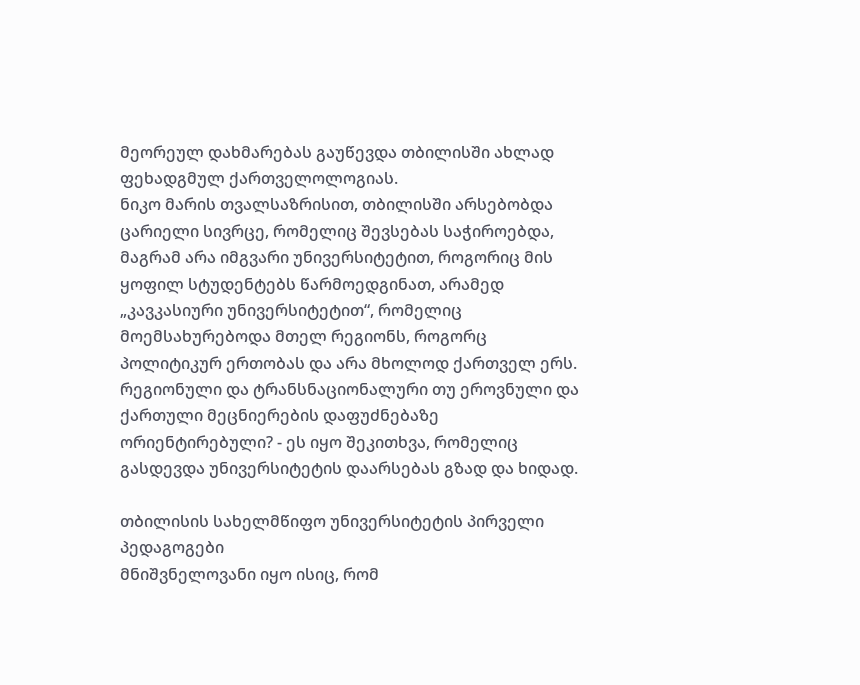მეორეულ დახმარებას გაუწევდა თბილისში ახლად ფეხადგმულ ქართველოლოგიას.
ნიკო მარის თვალსაზრისით, თბილისში არსებობდა ცარიელი სივრცე, რომელიც შევსებას საჭიროებდა, მაგრამ არა იმგვარი უნივერსიტეტით, როგორიც მის ყოფილ სტუდენტებს წარმოედგინათ, არამედ „კავკასიური უნივერსიტეტით“, რომელიც მოემსახურებოდა მთელ რეგიონს, როგორც პოლიტიკურ ერთობას და არა მხოლოდ ქართველ ერს. რეგიონული და ტრანსნაციონალური თუ ეროვნული და ქართული მეცნიერების დაფუძნებაზე ორიენტირებული? - ეს იყო შეკითხვა, რომელიც გასდევდა უნივერსიტეტის დაარსებას გზად და ხიდად.

თბილისის სახელმწიფო უნივერსიტეტის პირველი პედაგოგები
მნიშვნელოვანი იყო ისიც, რომ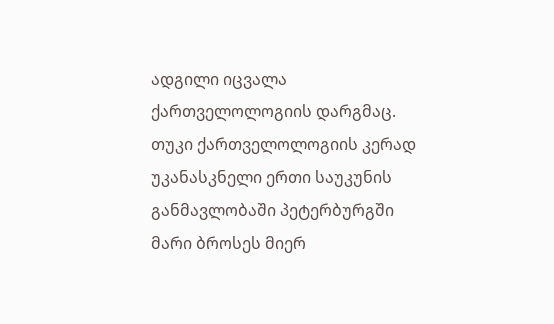ადგილი იცვალა ქართველოლოგიის დარგმაც. თუკი ქართველოლოგიის კერად უკანასკნელი ერთი საუკუნის განმავლობაში პეტერბურგში მარი ბროსეს მიერ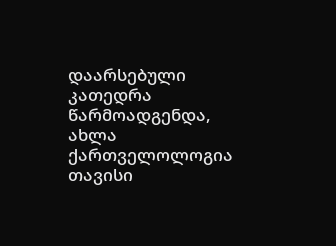დაარსებული კათედრა წარმოადგენდა, ახლა ქართველოლოგია თავისი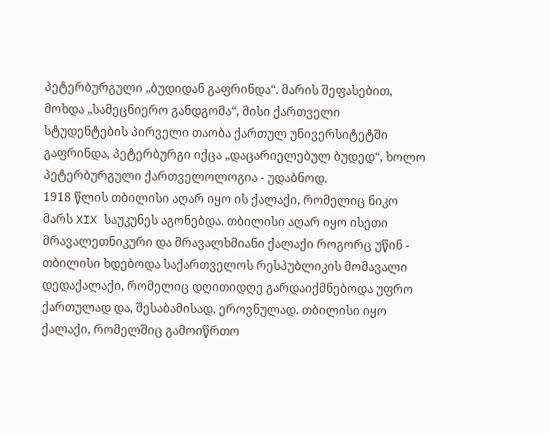პეტერბურგული „ბუდიდან გაფრინდა“. მარის შეფასებით, მოხდა „სამეცნიერო განდგომა“, მისი ქართველი სტუდენტების პირველი თაობა ქართულ უნივერსიტეტში გაფრინდა, პეტერბურგი იქცა „დაცარიელებულ ბუდედ“, ხოლო პეტერბურგული ქართველოლოგია - უდაბნოდ.
1918 წლის თბილისი აღარ იყო ის ქალაქი, რომელიც ნიკო მარს XIX საუკუნეს აგონებდა. თბილისი აღარ იყო ისეთი მრავალეთნიკური და მრავალხმიანი ქალაქი როგორც უწინ - თბილისი ხდებოდა საქართველოს რესპუბლიკის მომავალი დედაქალაქი, რომელიც დღითიდღე გარდაიქმნებოდა უფრო ქართულად და, შესაბამისად, ეროვნულად. თბილისი იყო ქალაქი, რომელშიც გამოიწრთო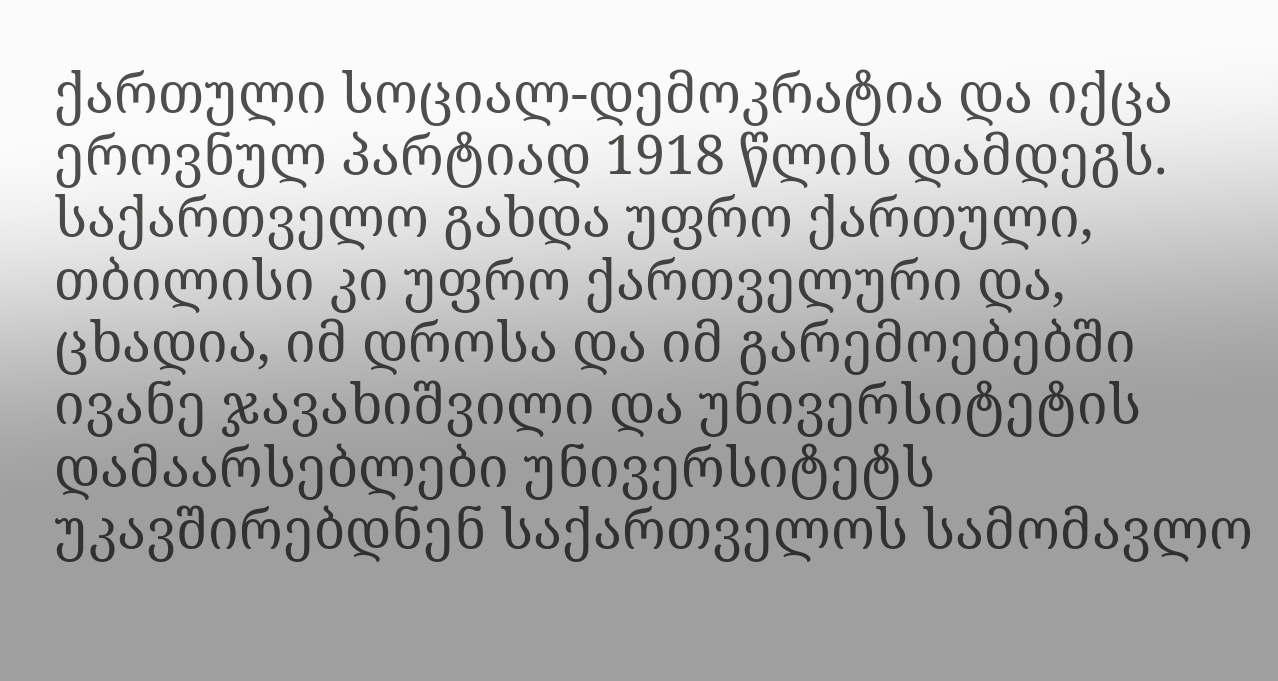ქართული სოციალ-დემოკრატია და იქცა ეროვნულ პარტიად 1918 წლის დამდეგს.
საქართველო გახდა უფრო ქართული, თბილისი კი უფრო ქართველური და, ცხადია, იმ დროსა და იმ გარემოებებში ივანე ჯავახიშვილი და უნივერსიტეტის დამაარსებლები უნივერსიტეტს უკავშირებდნენ საქართველოს სამომავლო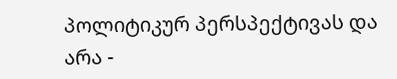პოლიტიკურ პერსპექტივას და არა -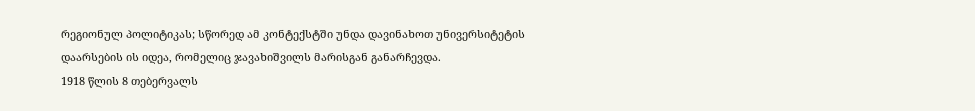რეგიონულ პოლიტიკას; სწორედ ამ კონტექსტში უნდა დავინახოთ უნივერსიტეტის დაარსების ის იდეა, რომელიც ჯავახიშვილს მარისგან განარჩევდა.
1918 წლის 8 თებერვალს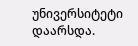უნივერსიტეტი დაარსდა.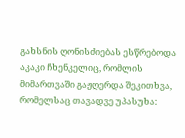გახსნის ღონისძიებას ესწრებოდა აკაკი ჩხენკელიც, რომლის მიმართვაში გაჟღერდა შეკითხვა, რომელსაც თავადვე უპასუხა: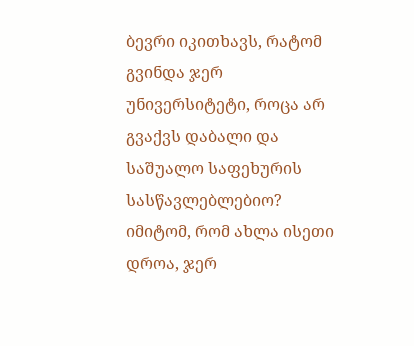ბევრი იკითხავს, რატომ გვინდა ჯერ უნივერსიტეტი, როცა არ გვაქვს დაბალი და საშუალო საფეხურის სასწავლებლებიო? იმიტომ, რომ ახლა ისეთი დროა, ჯერ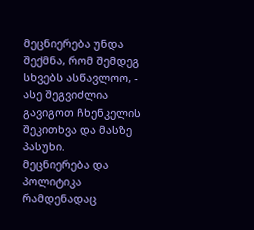მეცნიერება უნდა შექმნა, რომ შემდეგ სხვებს ასწავლოო, - ასე შეგვიძლია გავიგოთ ჩხენკელის შეკითხვა და მასზე პასუხი.
მეცნიერება და პოლიტიკა რამდენადაც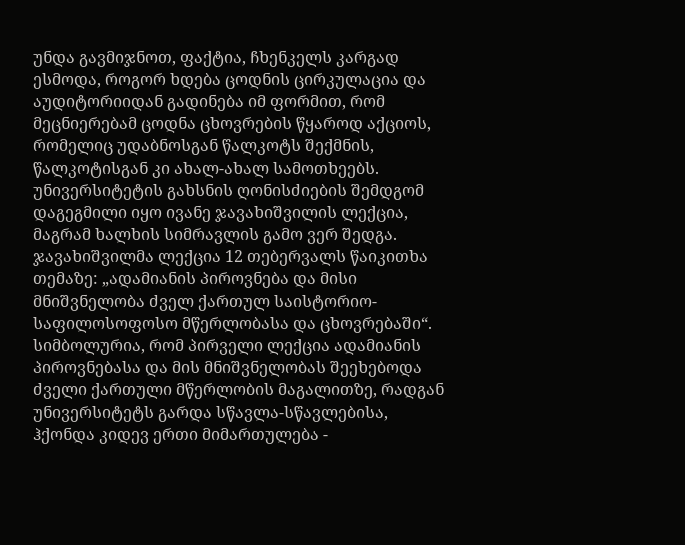უნდა გავმიჯნოთ, ფაქტია, ჩხენკელს კარგად ესმოდა, როგორ ხდება ცოდნის ცირკულაცია და აუდიტორიიდან გადინება იმ ფორმით, რომ მეცნიერებამ ცოდნა ცხოვრების წყაროდ აქციოს, რომელიც უდაბნოსგან წალკოტს შექმნის, წალკოტისგან კი ახალ-ახალ სამოთხეებს.
უნივერსიტეტის გახსნის ღონისძიების შემდგომ დაგეგმილი იყო ივანე ჯავახიშვილის ლექცია, მაგრამ ხალხის სიმრავლის გამო ვერ შედგა. ჯავახიშვილმა ლექცია 12 თებერვალს წაიკითხა თემაზე: „ადამიანის პიროვნება და მისი მნიშვნელობა ძველ ქართულ საისტორიო-საფილოსოფოსო მწერლობასა და ცხოვრებაში“.
სიმბოლურია, რომ პირველი ლექცია ადამიანის პიროვნებასა და მის მნიშვნელობას შეეხებოდა ძველი ქართული მწერლობის მაგალითზე, რადგან უნივერსიტეტს გარდა სწავლა-სწავლებისა, ჰქონდა კიდევ ერთი მიმართულება -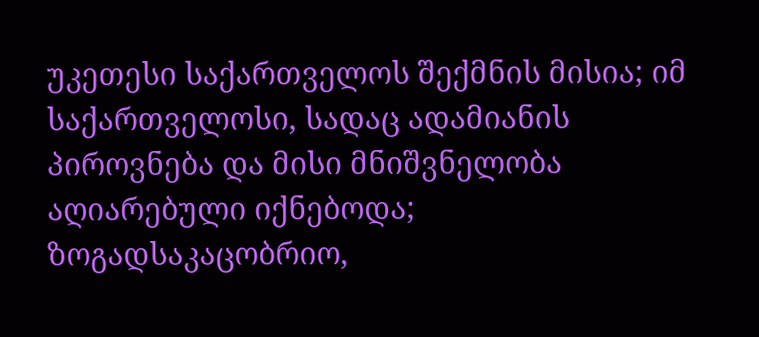უკეთესი საქართველოს შექმნის მისია; იმ საქართველოსი, სადაც ადამიანის პიროვნება და მისი მნიშვნელობა აღიარებული იქნებოდა; ზოგადსაკაცობრიო,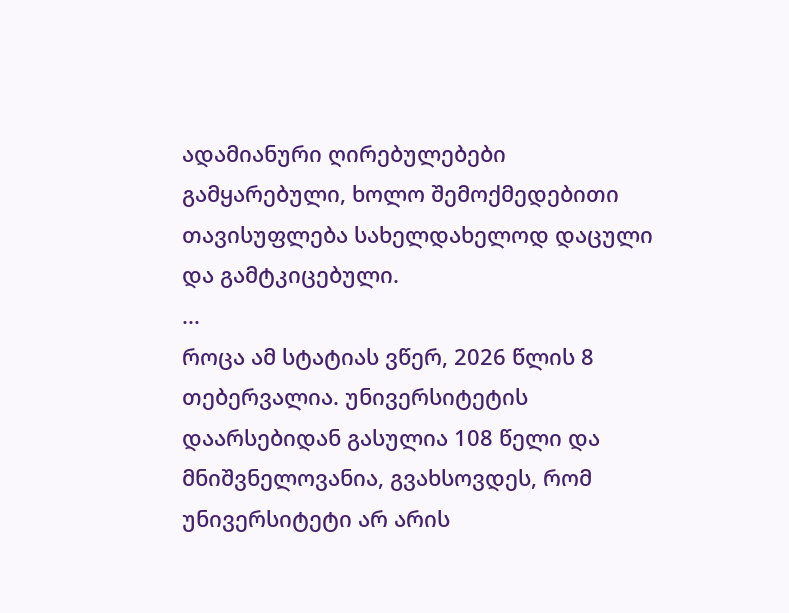ადამიანური ღირებულებები გამყარებული, ხოლო შემოქმედებითი თავისუფლება სახელდახელოდ დაცული და გამტკიცებული.
...
როცა ამ სტატიას ვწერ, 2026 წლის 8 თებერვალია. უნივერსიტეტის დაარსებიდან გასულია 108 წელი და მნიშვნელოვანია, გვახსოვდეს, რომ უნივერსიტეტი არ არის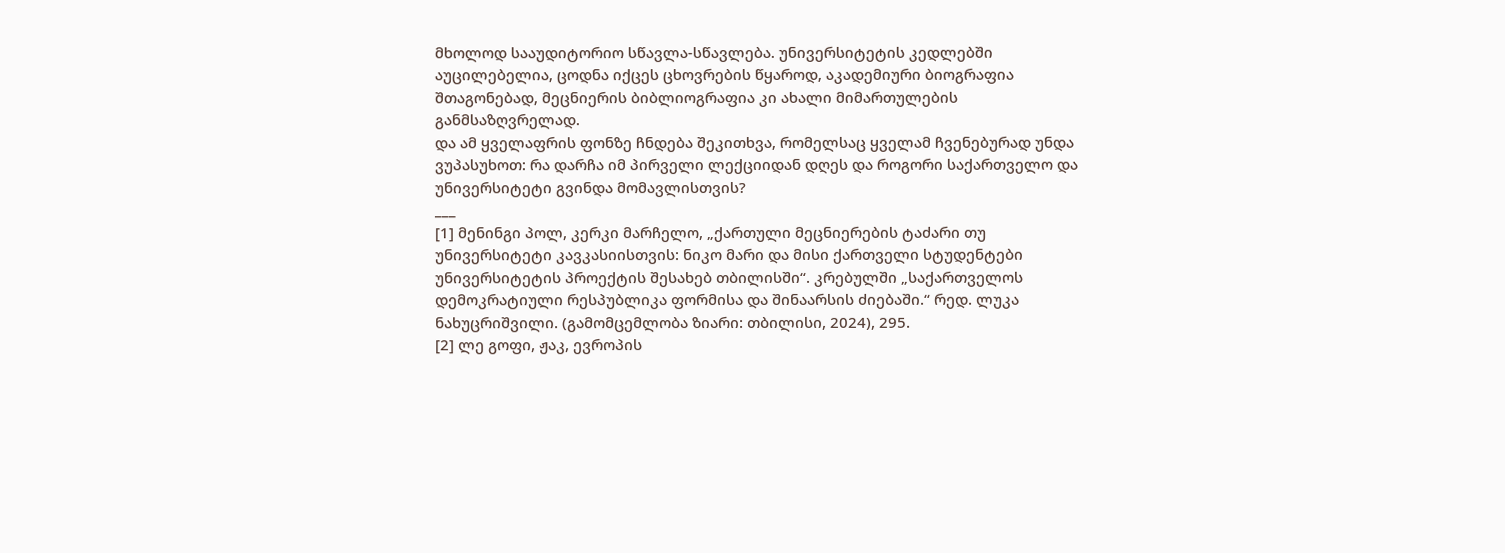მხოლოდ სააუდიტორიო სწავლა-სწავლება. უნივერსიტეტის კედლებში აუცილებელია, ცოდნა იქცეს ცხოვრების წყაროდ, აკადემიური ბიოგრაფია შთაგონებად, მეცნიერის ბიბლიოგრაფია კი ახალი მიმართულების განმსაზღვრელად.
და ამ ყველაფრის ფონზე ჩნდება შეკითხვა, რომელსაც ყველამ ჩვენებურად უნდა ვუპასუხოთ: რა დარჩა იმ პირველი ლექციიდან დღეს და როგორი საქართველო და უნივერსიტეტი გვინდა მომავლისთვის?
___
[1] მენინგი პოლ, კერკი მარჩელო, „ქართული მეცნიერების ტაძარი თუ უნივერსიტეტი კავკასიისთვის: ნიკო მარი და მისი ქართველი სტუდენტები უნივერსიტეტის პროექტის შესახებ თბილისში“. კრებულში „საქართველოს დემოკრატიული რესპუბლიკა ფორმისა და შინაარსის ძიებაში.“ რედ. ლუკა ნახუცრიშვილი. (გამომცემლობა ზიარი: თბილისი, 2024), 295.
[2] ლე გოფი, ჟაკ, ევროპის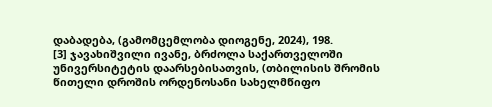დაბადება, (გამომცემლობა დიოგენე, 2024), 198.
[3] ჯავახიშვილი ივანე, ბრძოლა საქართველოში უნივერსიტეტის დაარსებისათვის, (თბილისის შრომის წითელი დროშის ორდენოსანი სახელმწიფო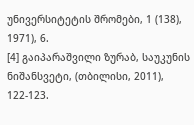უნივერსიტეტის შრომები, 1 (138), 1971), 6.
[4] გაიპარაშვილი ზურაბ, საუკუნის ნიშანსვეტი, (თბილისი, 2011), 122-123.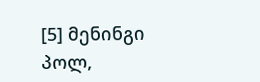[5] მენინგი პოლ,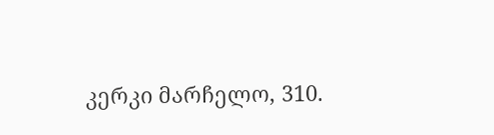კერკი მარჩელო, 310.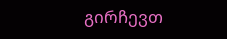გირჩევთ